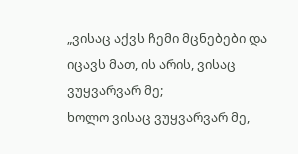„ვისაც აქვს ჩემი მცნებები და იცავს მათ, ის არის, ვისაც ვუყვარვარ მე;
ხოლო ვისაც ვუყვარვარ მე,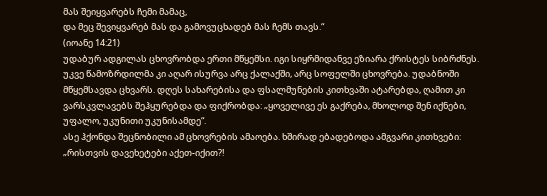მას შეიყვარებს ჩემი მამაც,
და მეც შევიყვარებ მას და გამოვუცხადებ მას ჩემს თავს.“
(იოანე 14:21)
უდაბურ ადგილას ცხოვრობდა ერთი მწყემსი. იგი სიყრმიდანვე ეზიარა ქრისტეს სიბრძნეს. უკვე წამოზრდილმა კი აღარ ისურვა არც ქალაქში, არც სოფელში ცხოვრება. უდაბნოში მწყემსავდა ცხვარს. დღეს სახარებისა და ფსალმუნების კითხვაში ატარებდა, ღამით კი ვარსკვლავებს შეჰყურებდა და ფიქრობდა: „ყოველივე ეს გაქრება, მხოლოდ შენ იქნები, უფალო, უკუნითი უკუნისამდე“.
ასე ჰქონდა შეცნობილი ამ ცხოვრების ამაოება. ხშირად ებადებოდა ამგვარი კითხვები: „რისთვის დავეხეტები აქეთ-იქით?!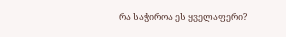რა საჭიროა ეს ყველაფერი?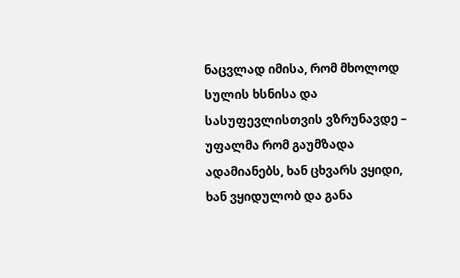ნაცვლად იმისა, რომ მხოლოდ სულის ხსნისა და სასუფევლისთვის ვზრუნავდე – უფალმა რომ გაუმზადა ადამიანებს, ხან ცხვარს ვყიდი, ხან ვყიდულობ და განა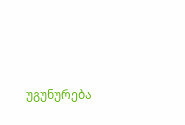უგუნურება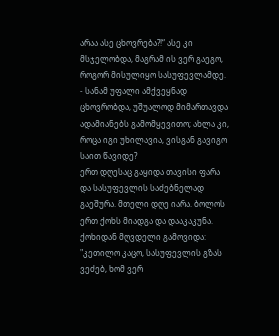არაა ასე ცხოვრება?!“ ასე კი მსჯელობდა, მაგრამ ის ვერ გაეგო, როგორ მისულიყო სასუფევლამდე.
- სანამ უფალი ამქვეყნად ცხოვრობდა, უშუალოდ მიმართავდა ადამიანებს გამომყევითო; ახლა კი, როცა იგი უხილავია, ვისგან გავიგო საით წავიდე?
ერთ დღესაც გაყიდა თავისი ფარა და სასუფევლის საძებნელად გაეშურა. მთელი დღე იარა. ბოლოს ერთ ქოხს მიადგა და დააკაკუნა. ქოხიდან მღვდელი გამოვიდა: "კეთილო კაცო, სასუფევლის გზას ვეძებ, ხომ ვერ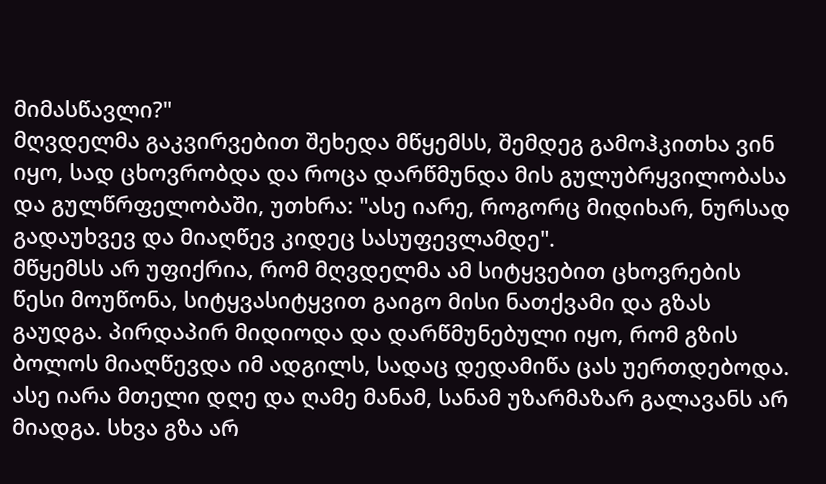მიმასწავლი?"
მღვდელმა გაკვირვებით შეხედა მწყემსს, შემდეგ გამოჰკითხა ვინ იყო, სად ცხოვრობდა და როცა დარწმუნდა მის გულუბრყვილობასა და გულწრფელობაში, უთხრა: "ასე იარე, როგორც მიდიხარ, ნურსად გადაუხვევ და მიაღწევ კიდეც სასუფევლამდე".
მწყემსს არ უფიქრია, რომ მღვდელმა ამ სიტყვებით ცხოვრების წესი მოუწონა, სიტყვასიტყვით გაიგო მისი ნათქვამი და გზას გაუდგა. პირდაპირ მიდიოდა და დარწმუნებული იყო, რომ გზის ბოლოს მიაღწევდა იმ ადგილს, სადაც დედამიწა ცას უერთდებოდა. ასე იარა მთელი დღე და ღამე მანამ, სანამ უზარმაზარ გალავანს არ მიადგა. სხვა გზა არ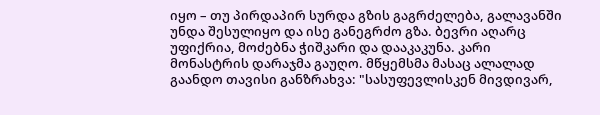იყო – თუ პირდაპირ სურდა გზის გაგრძელება, გალავანში უნდა შესულიყო და ისე განეგრძო გზა. ბევრი აღარც უფიქრია, მოძებნა ჭიშკარი და დააკაკუნა. კარი მონასტრის დარაჯმა გაუღო. მწყემსმა მასაც ალალად გაანდო თავისი განზრახვა: "სასუფევლისკენ მივდივარ,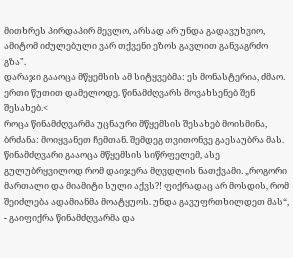მითხრეს პირდაპირ მევლო, არსად არ უნდა გადავუხვიო, ამიტომ იძულებული ვარ თქვენი ეზოს გავლით განვაგრძო გზა".
დარაჯი გააოცა მწყემსის ამ სიტყვებმა: ეს მონასტერია, ძმაო. ერთი წუთით დამელოდე. წინამძღვარს მოვახსენებ შენ შესახებ.<
როცა წინამძღვარმა უცნაური მწყემსის შესახებ მოისმინა, ბრძანა: მოიყვანეთ ჩემთან. შემდეგ თვითონვე გაესაუბრა მას. წინამძღვარი გააოცა მწყემსის სიწრფელემ, ასე გულუბრყვილოდ რომ დაიჯერა მღვდლის ნათქვამი. „როგორი მართალი და მიამიტი სული აქვს?! ფიქრადაც არ მოსდის, რომ შეიძლება ადამიანმა მოატყუოს. უნდა გავუფრთხილდეთ მას“, - გაიფიქრა წინამძღვარმა და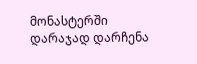მონასტერში დარაჯად დარჩენა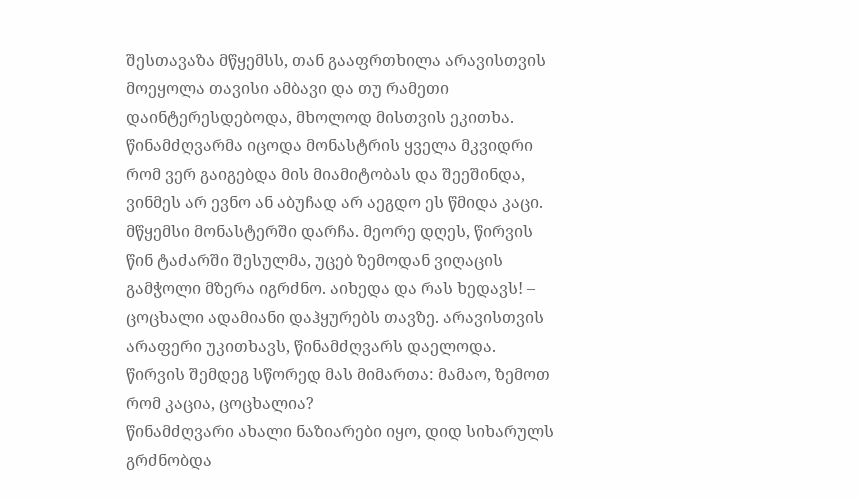შესთავაზა მწყემსს, თან გააფრთხილა არავისთვის მოეყოლა თავისი ამბავი და თუ რამეთი დაინტერესდებოდა, მხოლოდ მისთვის ეკითხა. წინამძღვარმა იცოდა მონასტრის ყველა მკვიდრი რომ ვერ გაიგებდა მის მიამიტობას და შეეშინდა, ვინმეს არ ევნო ან აბუჩად არ აეგდო ეს წმიდა კაცი.
მწყემსი მონასტერში დარჩა. მეორე დღეს, წირვის წინ ტაძარში შესულმა, უცებ ზემოდან ვიღაცის გამჭოლი მზერა იგრძნო. აიხედა და რას ხედავს! – ცოცხალი ადამიანი დაჰყურებს თავზე. არავისთვის არაფერი უკითხავს, წინამძღვარს დაელოდა. წირვის შემდეგ სწორედ მას მიმართა: მამაო, ზემოთ რომ კაცია, ცოცხალია?
წინამძღვარი ახალი ნაზიარები იყო, დიდ სიხარულს გრძნობდა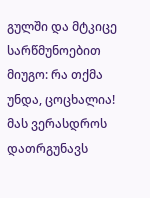გულში და მტკიცე სარწმუნოებით მიუგო: რა თქმა უნდა, ცოცხალია! მას ვერასდროს დათრგუნავს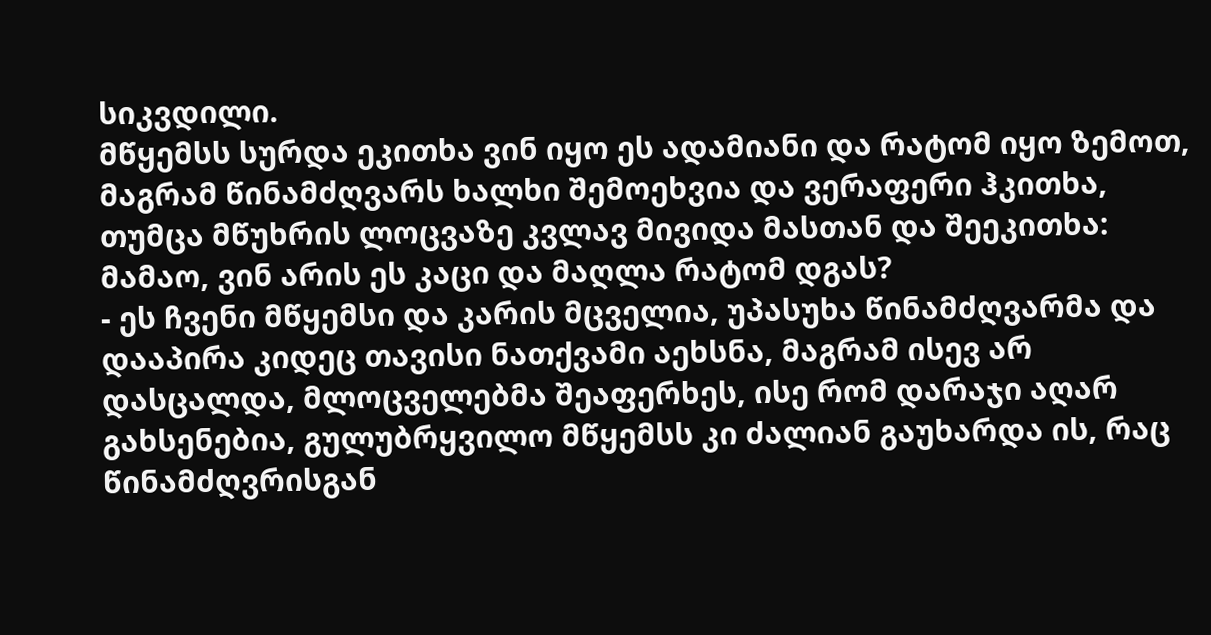სიკვდილი.
მწყემსს სურდა ეკითხა ვინ იყო ეს ადამიანი და რატომ იყო ზემოთ, მაგრამ წინამძღვარს ხალხი შემოეხვია და ვერაფერი ჰკითხა, თუმცა მწუხრის ლოცვაზე კვლავ მივიდა მასთან და შეეკითხა: მამაო, ვინ არის ეს კაცი და მაღლა რატომ დგას?
- ეს ჩვენი მწყემსი და კარის მცველია, უპასუხა წინამძღვარმა და დააპირა კიდეც თავისი ნათქვამი აეხსნა, მაგრამ ისევ არ დასცალდა, მლოცველებმა შეაფერხეს, ისე რომ დარაჯი აღარ გახსენებია, გულუბრყვილო მწყემსს კი ძალიან გაუხარდა ის, რაც წინამძღვრისგან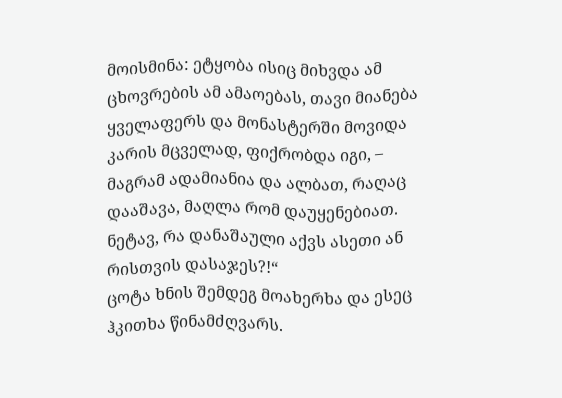მოისმინა: ეტყობა ისიც მიხვდა ამ ცხოვრების ამ ამაოებას, თავი მიანება ყველაფერს და მონასტერში მოვიდა კარის მცველად, ფიქრობდა იგი, – მაგრამ ადამიანია და ალბათ, რაღაც დააშავა, მაღლა რომ დაუყენებიათ. ნეტავ, რა დანაშაული აქვს ასეთი ან რისთვის დასაჯეს?!“
ცოტა ხნის შემდეგ მოახერხა და ესეც ჰკითხა წინამძღვარს.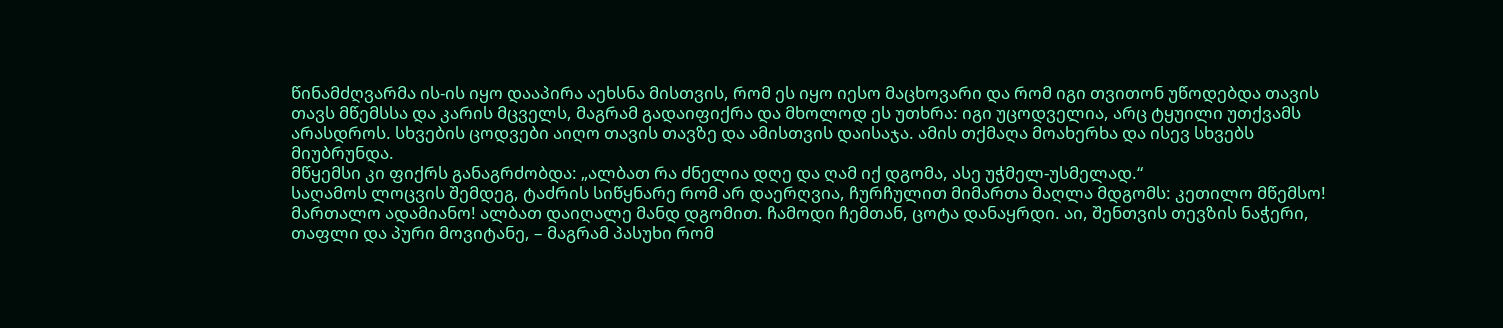წინამძღვარმა ის-ის იყო დააპირა აეხსნა მისთვის, რომ ეს იყო იესო მაცხოვარი და რომ იგი თვითონ უწოდებდა თავის თავს მწემსსა და კარის მცველს, მაგრამ გადაიფიქრა და მხოლოდ ეს უთხრა: იგი უცოდველია, არც ტყუილი უთქვამს არასდროს. სხვების ცოდვები აიღო თავის თავზე და ამისთვის დაისაჯა. ამის თქმაღა მოახერხა და ისევ სხვებს მიუბრუნდა.
მწყემსი კი ფიქრს განაგრძობდა: „ალბათ რა ძნელია დღე და ღამ იქ დგომა, ასე უჭმელ-უსმელად.“
საღამოს ლოცვის შემდეგ, ტაძრის სიწყნარე რომ არ დაერღვია, ჩურჩულით მიმართა მაღლა მდგომს: კეთილო მწემსო! მართალო ადამიანო! ალბათ დაიღალე მანდ დგომით. ჩამოდი ჩემთან, ცოტა დანაყრდი. აი, შენთვის თევზის ნაჭერი, თაფლი და პური მოვიტანე, – მაგრამ პასუხი რომ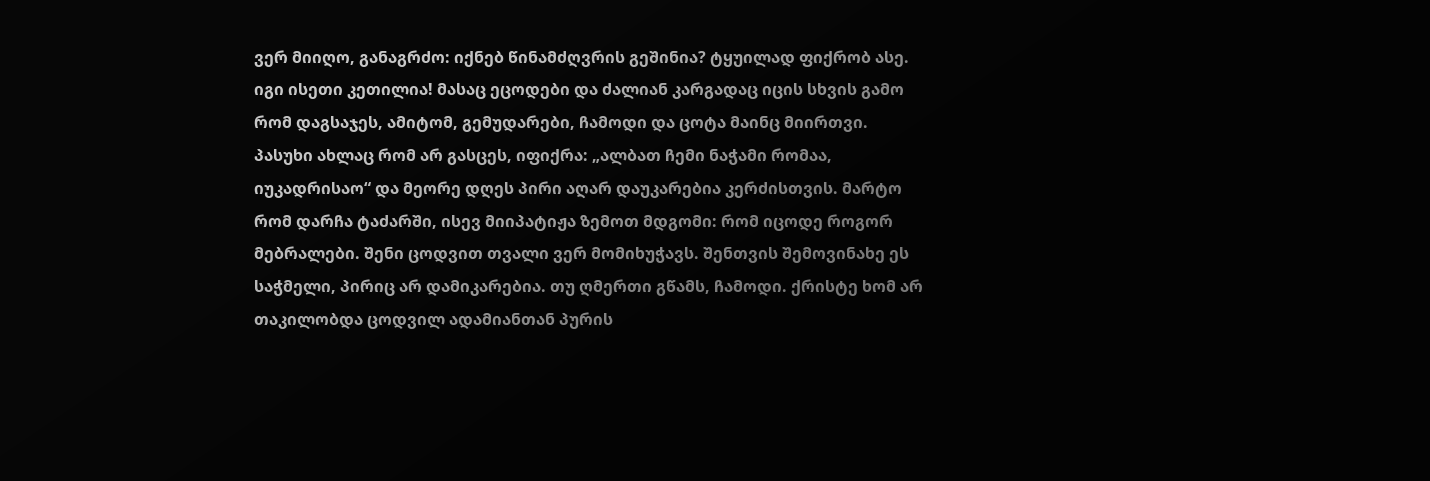ვერ მიიღო, განაგრძო: იქნებ წინამძღვრის გეშინია? ტყუილად ფიქრობ ასე. იგი ისეთი კეთილია! მასაც ეცოდები და ძალიან კარგადაც იცის სხვის გამო რომ დაგსაჯეს, ამიტომ, გემუდარები, ჩამოდი და ცოტა მაინც მიირთვი.
პასუხი ახლაც რომ არ გასცეს, იფიქრა: „ალბათ ჩემი ნაჭამი რომაა, იუკადრისაო“ და მეორე დღეს პირი აღარ დაუკარებია კერძისთვის. მარტო რომ დარჩა ტაძარში, ისევ მიიპატიჟა ზემოთ მდგომი: რომ იცოდე როგორ მებრალები. შენი ცოდვით თვალი ვერ მომიხუჭავს. შენთვის შემოვინახე ეს საჭმელი, პირიც არ დამიკარებია. თუ ღმერთი გწამს, ჩამოდი. ქრისტე ხომ არ თაკილობდა ცოდვილ ადამიანთან პურის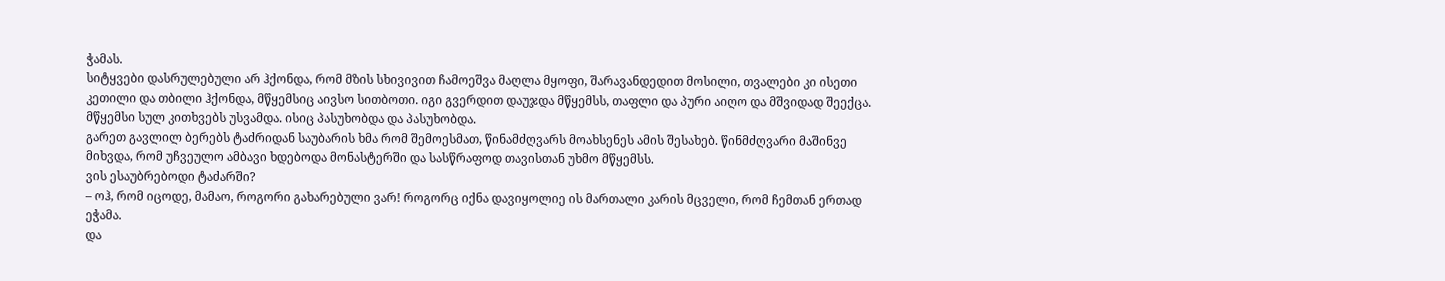ჭამას.
სიტყვები დასრულებული არ ჰქონდა, რომ მზის სხივივით ჩამოეშვა მაღლა მყოფი, შარავანდედით მოსილი, თვალები კი ისეთი კეთილი და თბილი ჰქონდა, მწყემსიც აივსო სითბოთი. იგი გვერდით დაუჯდა მწყემსს, თაფლი და პური აიღო და მშვიდად შეექცა. მწყემსი სულ კითხვებს უსვამდა. ისიც პასუხობდა და პასუხობდა.
გარეთ გავლილ ბერებს ტაძრიდან საუბარის ხმა რომ შემოესმათ, წინამძღვარს მოახსენეს ამის შესახებ. წინმძღვარი მაშინვე მიხვდა, რომ უჩვეულო ამბავი ხდებოდა მონასტერში და სასწრაფოდ თავისთან უხმო მწყემსს.
ვის ესაუბრებოდი ტაძარში?
– ოჰ, რომ იცოდე, მამაო, როგორი გახარებული ვარ! როგორც იქნა დავიყოლიე ის მართალი კარის მცველი, რომ ჩემთან ერთად ეჭამა.
და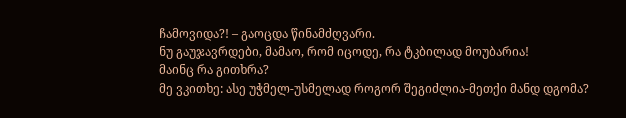ჩამოვიდა?! – გაოცდა წინამძღვარი.
ნუ გაუჯავრდები, მამაო, რომ იცოდე, რა ტკბილად მოუბარია!
მაინც რა გითხრა?
მე ვკითხე: ასე უჭმელ-უსმელად როგორ შეგიძლია-მეთქი მანდ დგომა?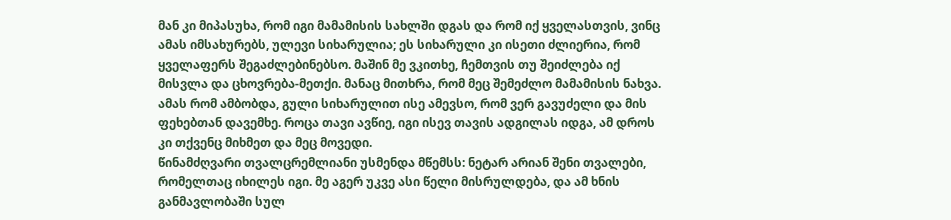მან კი მიპასუხა, რომ იგი მამამისის სახლში დგას და რომ იქ ყველასთვის, ვინც ამას იმსახურებს, ულევი სიხარულია; ეს სიხარული კი ისეთი ძლიერია, რომ ყველაფერს შეგაძლებინებსო. მაშინ მე ვკითხე, ჩემთვის თუ შეიძლება იქ მისვლა და ცხოვრება-მეთქი. მანაც მითხრა, რომ მეც შემეძლო მამამისის ნახვა. ამას რომ ამბობდა, გული სიხარულით ისე ამევსო, რომ ვერ გავუძელი და მის ფეხებთან დავემხე. როცა თავი ავწიე, იგი ისევ თავის ადგილას იდგა, ამ დროს კი თქვენც მიხმეთ და მეც მოვედი.
წინამძღვარი თვალცრემლიანი უსმენდა მწემსს: ნეტარ არიან შენი თვალები, რომელთაც იხილეს იგი. მე აგერ უკვე ასი წელი მისრულდება, და ამ ხნის განმავლობაში სულ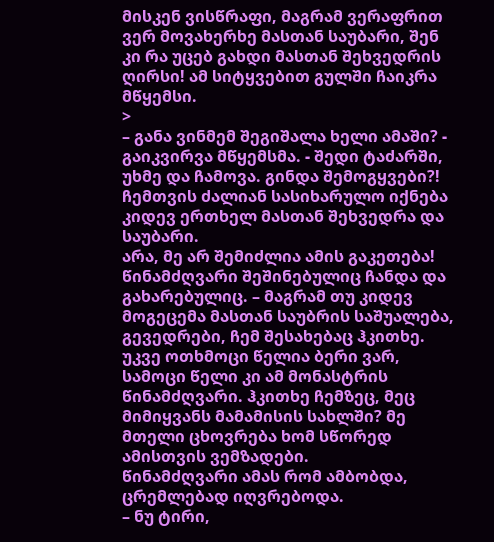მისკენ ვისწრაფი, მაგრამ ვერაფრით ვერ მოვახერხე მასთან საუბარი, შენ კი რა უცებ გახდი მასთან შეხვედრის ღირსი! ამ სიტყვებით გულში ჩაიკრა მწყემსი.
>
– განა ვინმემ შეგიშალა ხელი ამაში? - გაიკვირვა მწყემსმა. - შედი ტაძარში, უხმე და ჩამოვა. გინდა შემოგყვები?! ჩემთვის ძალიან სასიხარულო იქნება კიდევ ერთხელ მასთან შეხვედრა და საუბარი.
არა, მე არ შემიძლია ამის გაკეთება! წინამძღვარი შეშინებულიც ჩანდა და გახარებულიც. – მაგრამ თუ კიდევ მოგეცემა მასთან საუბრის საშუალება, გევედრები, ჩემ შესახებაც ჰკითხე. უკვე ოთხმოცი წელია ბერი ვარ, სამოცი წელი კი ამ მონასტრის წინამძღვარი. ჰკითხე ჩემზეც, მეც მიმიყვანს მამამისის სახლში? მე მთელი ცხოვრება ხომ სწორედ ამისთვის ვემზადები.
წინამძღვარი ამას რომ ამბობდა, ცრემლებად იღვრებოდა.
– ნუ ტირი,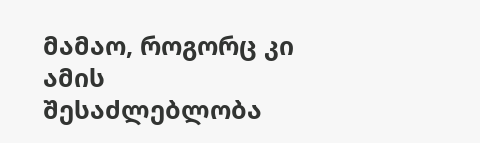მამაო, როგორც კი ამის შესაძლებლობა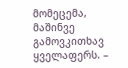მომეცემა, მაშინვე გამოვკითხავ ყველაფერს. –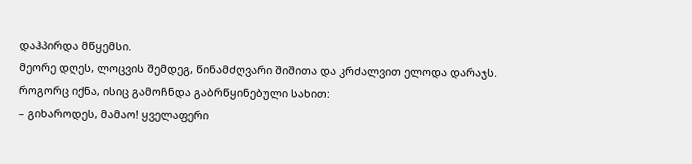დაჰპირდა მწყემსი.
მეორე დღეს, ლოცვის შემდეგ, წინამძღვარი შიშითა და კრძალვით ელოდა დარაჯს.
როგორც იქნა, ისიც გამოჩნდა გაბრწყინებული სახით:
– გიხაროდეს, მამაო! ყველაფერი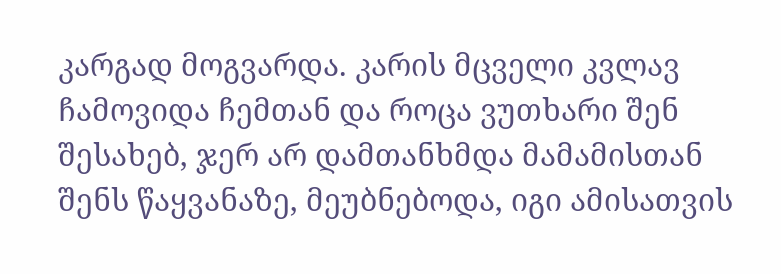კარგად მოგვარდა. კარის მცველი კვლავ ჩამოვიდა ჩემთან და როცა ვუთხარი შენ შესახებ, ჯერ არ დამთანხმდა მამამისთან შენს წაყვანაზე, მეუბნებოდა, იგი ამისათვის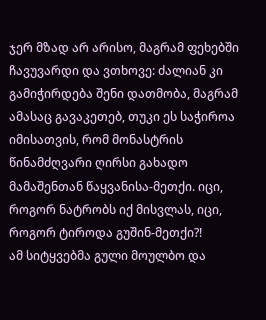ჯერ მზად არ არისო, მაგრამ ფეხებში ჩავუვარდი და ვთხოვე: ძალიან კი გამიჭირდება შენი დათმობა, მაგრამ ამასაც გავაკეთებ, თუკი ეს საჭიროა იმისათვის, რომ მონასტრის წინამძღვარი ღირსი გახადო მამაშენთან წაყვანისა-მეთქი. იცი, როგორ ნატრობს იქ მისვლას, იცი, როგორ ტიროდა გუშინ-მეთქი?!
ამ სიტყვებმა გული მოულბო და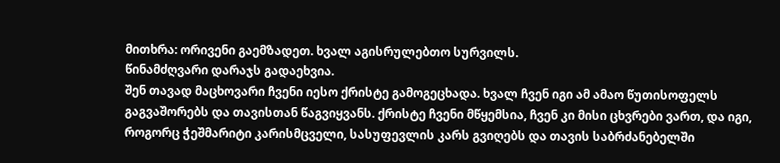მითხრა: ორივენი გაემზადეთ. ხვალ აგისრულებთო სურვილს.
წინამძღვარი დარაჯს გადაეხვია.
შენ თავად მაცხოვარი ჩვენი იესო ქრისტე გამოგეცხადა. ხვალ ჩვენ იგი ამ ამაო წუთისოფელს გაგვაშორებს და თავისთან წაგვიყვანს. ქრისტე ჩვენი მწყემსია, ჩვენ კი მისი ცხვრები ვართ, და იგი, როგორც ჭეშმარიტი კარისმცველი, სასუფევლის კარს გვიღებს და თავის საბრძანებელში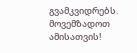გვამკვიდრებს. მოვემზადოთ ამისათვის!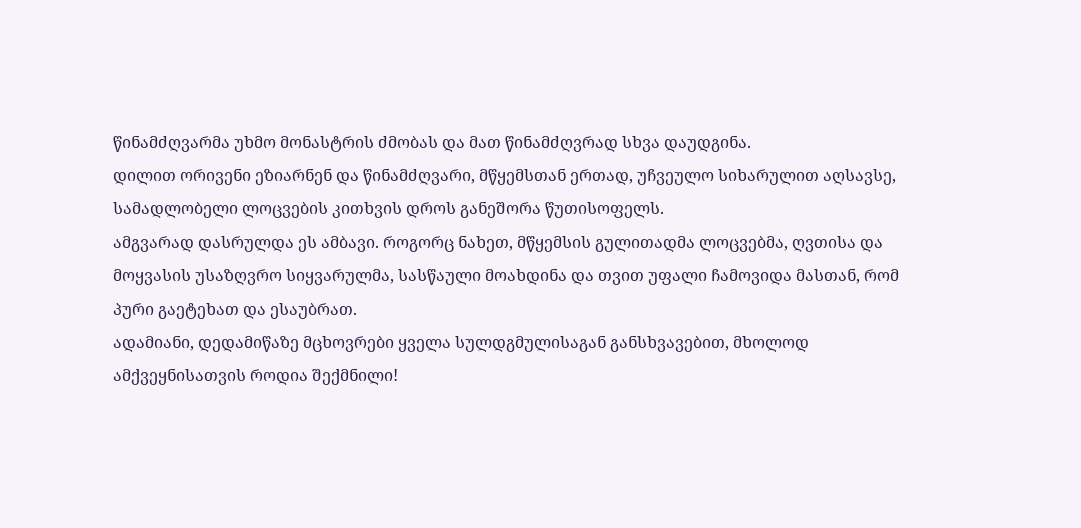წინამძღვარმა უხმო მონასტრის ძმობას და მათ წინამძღვრად სხვა დაუდგინა.
დილით ორივენი ეზიარნენ და წინამძღვარი, მწყემსთან ერთად, უჩვეულო სიხარულით აღსავსე, სამადლობელი ლოცვების კითხვის დროს განეშორა წუთისოფელს.
ამგვარად დასრულდა ეს ამბავი. როგორც ნახეთ, მწყემსის გულითადმა ლოცვებმა, ღვთისა და მოყვასის უსაზღვრო სიყვარულმა, სასწაული მოახდინა და თვით უფალი ჩამოვიდა მასთან, რომ პური გაეტეხათ და ესაუბრათ.
ადამიანი, დედამიწაზე მცხოვრები ყველა სულდგმულისაგან განსხვავებით, მხოლოდ ამქვეყნისათვის როდია შექმნილი!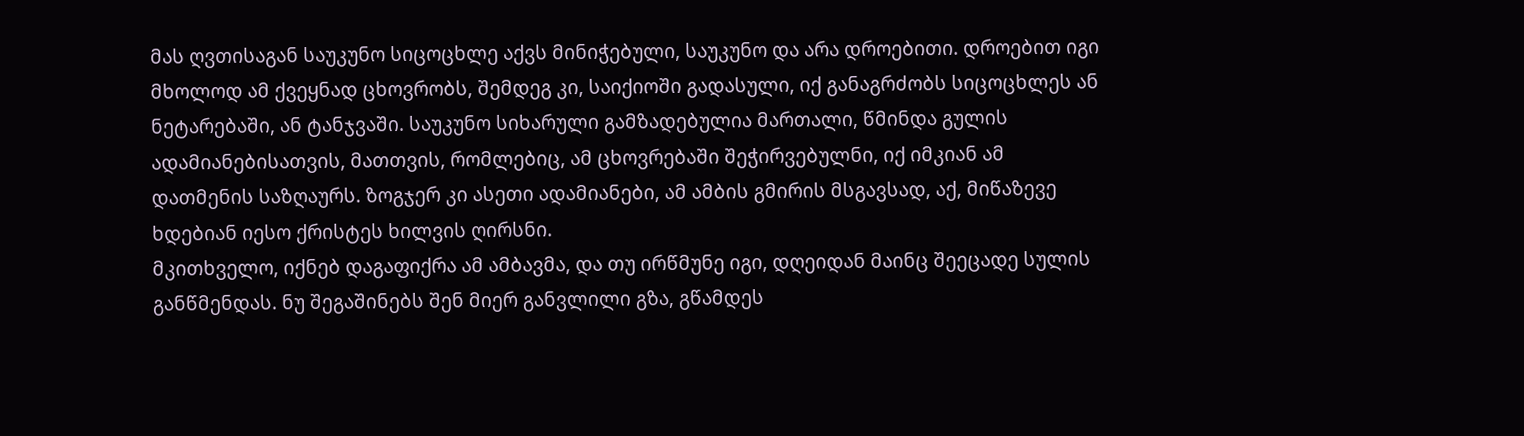მას ღვთისაგან საუკუნო სიცოცხლე აქვს მინიჭებული, საუკუნო და არა დროებითი. დროებით იგი მხოლოდ ამ ქვეყნად ცხოვრობს, შემდეგ კი, საიქიოში გადასული, იქ განაგრძობს სიცოცხლეს ან ნეტარებაში, ან ტანჯვაში. საუკუნო სიხარული გამზადებულია მართალი, წმინდა გულის ადამიანებისათვის, მათთვის, რომლებიც, ამ ცხოვრებაში შეჭირვებულნი, იქ იმკიან ამ დათმენის საზღაურს. ზოგჯერ კი ასეთი ადამიანები, ამ ამბის გმირის მსგავსად, აქ, მიწაზევე ხდებიან იესო ქრისტეს ხილვის ღირსნი.
მკითხველო, იქნებ დაგაფიქრა ამ ამბავმა, და თუ ირწმუნე იგი, დღეიდან მაინც შეეცადე სულის განწმენდას. ნუ შეგაშინებს შენ მიერ განვლილი გზა, გწამდეს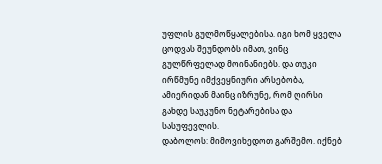უფლის გულმოწყალებისა. იგი ხომ ყველა ცოდვას შეუნდობს იმათ, ვინც გულწრფელად მოინანიებს. და თუკი ირწმუნე იმქვეყნიური არსებობა, ამიერიდან მაინც იზრუნე, რომ ღირსი გახდე საუკუნო ნეტარებისა და სასუფევლის.
დაბოლოს: მიმოვიხედოთ გარშემო. იქნებ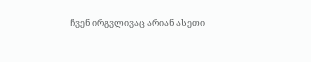ჩვენ ირგვლივაც არიან ასეთი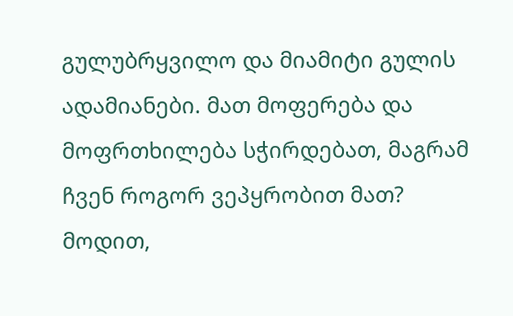გულუბრყვილო და მიამიტი გულის ადამიანები. მათ მოფერება და მოფრთხილება სჭირდებათ, მაგრამ ჩვენ როგორ ვეპყრობით მათ? მოდით,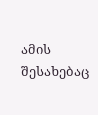ამის შესახებაც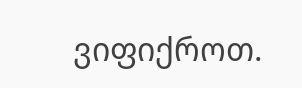ვიფიქროთ.